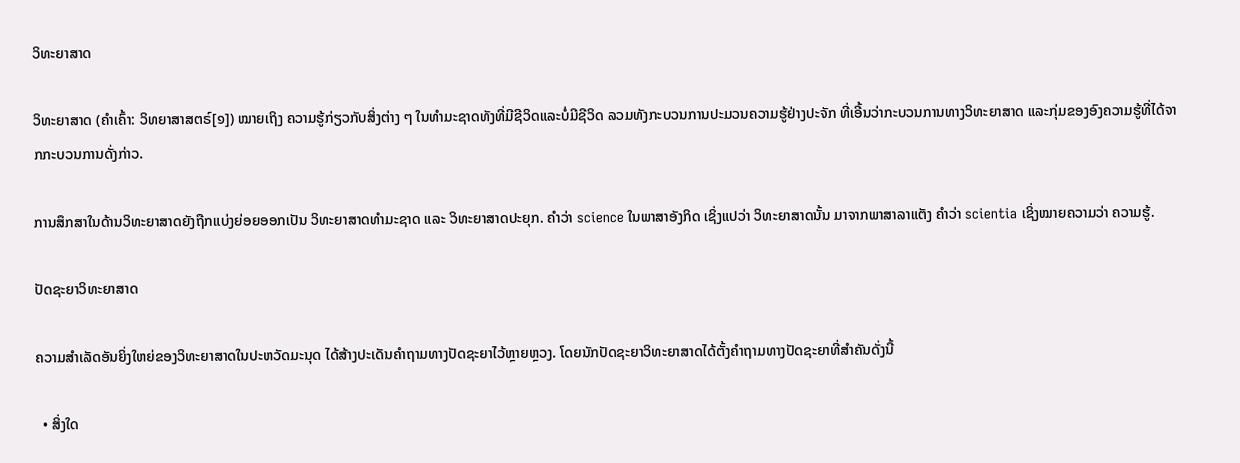ວິທະຍາສາດ

ວິທະຍາສາດ (ຄຳເຄົ້າ: ວິທຍາສາສຕຣ໌[໑]) ໝາຍເຖິງ ຄວາມຮູ້ກ່ຽວກັບສິ່ງຕ່າງ ໆ ໃນທຳມະຊາດທັງທີ່ມີຊີວິດແລະບໍ່ມີຊີວິດ ລວມທັງກະບວນການປະມວນຄວາມຮູ້ຢ່າງປະຈັກ ທີ່ເອີ້ນວ່າກະບວນການທາງວິທະຍາສາດ ແລະກຸ່ມຂອງອົງຄວາມຮູ້ທີ່ໄດ້ຈາກກະບວນການດັ່ງກ່າວ.

ການສຶກສາໃນດ້ານວິທະຍາສາດຍັງຖືກແບ່ງຍ່ອຍອອກເປັນ ວິທະຍາສາດທຳມະຊາດ ແລະ ວິທະຍາສາດປະຍຸກ. ຄຳວ່າ science ໃນພາສາອັງກິດ ເຊິ່ງແປວ່າ ວິທະຍາສາດນັ້ນ ມາຈາກພາສາລາແຕັງ ຄຳວ່າ scientia ເຊິ່ງໝາຍຄວາມວ່າ ຄວາມຮູ້.

ປັດຊະຍາວິທະຍາສາດ

ຄວາມສຳເລັດອັນຍິ່ງໃຫຍ່ຂອງວິທະຍາສາດໃນປະຫວັດມະນຸດ ໄດ້ສ້າງປະເດັນຄຳຖາມທາງປັດຊະຍາໄວ້ຫຼາຍຫຼວງ. ໂດຍນັກປັດຊະຍາວິທະຍາສາດໄດ້ຕັ້ງຄຳຖາມທາງປັດຊະຍາທີ່ສຳຄັນດັ່ງນີ້

  • ສິ່ງໃດ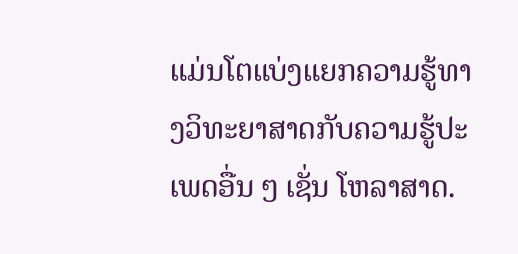ແມ່ນໂຕແບ່ງແຍກຄວາມຮູ້ທາງວິທະຍາສາດກັບຄວາມຮູ້ປະເພດອື່ນ ໆ ເຊັ່ນ ໂຫລາສາດ.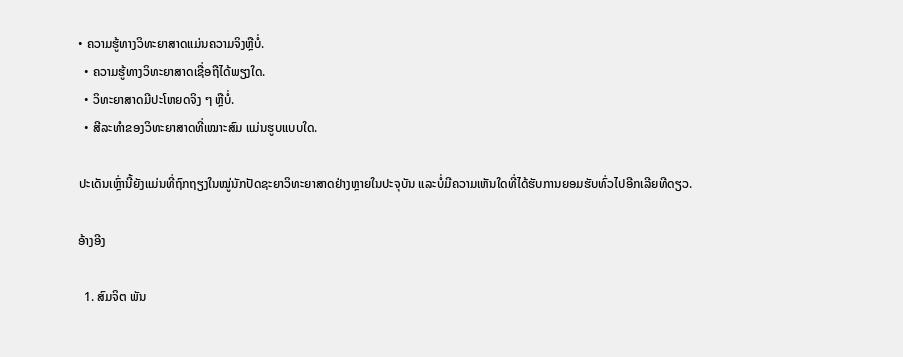• ຄວາມຮູ້ທາງວິທະຍາສາດແມ່ນຄວາມຈິງຫຼືບໍ່.
  • ຄວາມຮູ້ທາງວິທະຍາສາດເຊື່ອຖືໄດ້ພຽງໃດ.
  • ວິທະຍາສາດມີປະໂຫຍດຈິງ ໆ ຫຼືບໍ່.
  • ສີລະທຳຂອງວິທະຍາສາດທີ່ເໝາະສົມ ແມ່ນຮູບແບບໃດ.

ປະເດັນເຫຼົ່ານີ້ຍັງແມ່ນທີ່ຖົກຖຽງໃນໝູ່ນັກປັດຊະຍາວິທະຍາສາດຢ່າງຫຼາຍໃນປະຈຸບັນ ແລະບໍ່ມີຄວາມເຫັນໃດທີ່ໄດ້ຮັບການຍອມຮັບທົ່ວໄປອີກເລີຍທີດຽວ.

ອ້າງອີງ

  1. ສົມຈິຕ ພັນ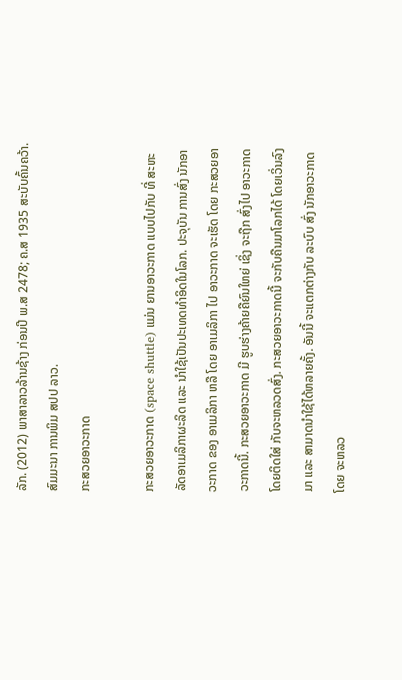ລັກ. (2012) ພາສາລາວລ້ານຊ້າງ ກ່ອນປີ ພ.ສ 2478; ຄ.ສ 1935 ສະບັບຄົ້ນຄວ້າ. ສົມມະນາ ການພິມ ສປປ ລາວ.
ກະສວຍອາວະກາດ

ກະສວຍອາວະກາດ (space shuttle) ແມ່ນ ຍານອາວະກາດ ແບບໄປກັບ ທີ່ ສະຫະລັດອາເມລິກາຜະລິດ ແລະ ນຳໃຊ້ເປັນປະເທດທຳອິດໃນໂລກ. ປະຈຸບັນ ການສົ່ງ ນັກອາວະກາດ ຂອງ ອາເມລິກາ ຫລື ໂດຍ ອາເມລິກາ ໄປ ອາວະກາດ ຈະເຮັດ ໂດຍ ກະສວຍອາວະກາດນີ້. ກະສວຍອາວະກາດ ມີ ຮູບຮ່າງຄ້າຍຄືຍົນໃຫຍ່ ເຊິ່ງ ຈະຖືກ ສົ່ງໄປ ອາວະກາດ ໂດຍຕິດໃສ່ ກັບຈະຫລວດສົ່ງ. ກະສວຍອາວະກາດນີ້ ຈະກັບຄືນມາໂລກໄດ້ ໂດຍເວິ່ນລົງມາ ແລະ ສາມາດນຳໃຊ້ໄດ້ຫລາຍຄັ້ງ. ອັນນີ້ ຈະແຕກຕ່າງກັບ ລະບົບ ສົ່ງ ນັກອາວະກາດ ໂດຍ ຈະຫລວ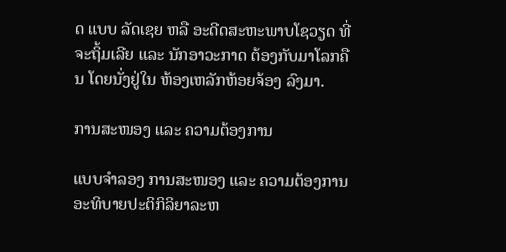ດ ແບບ ລັດເຊຍ ຫລື ອະດີດສະຫະພາບໂຊວຽດ ທີ່ ຈະຖິ້ມເລີຍ ແລະ ນັກອາວະກາດ ຕ້ອງກັບມາໂລກຄືນ ໂດຍນັ່ງຢູ່ໃນ ຫ້ອງເຫລັກຫ້ອຍຈ້ອງ ລົງມາ.

ການສະໜອງ ແລະ ຄວາມຕ້ອງການ

ແບບຈຳລອງ ການສະໜອງ ແລະ ຄວາມຕ້ອງການອະທິບາຍປະຕິກິລິຍາລະຫ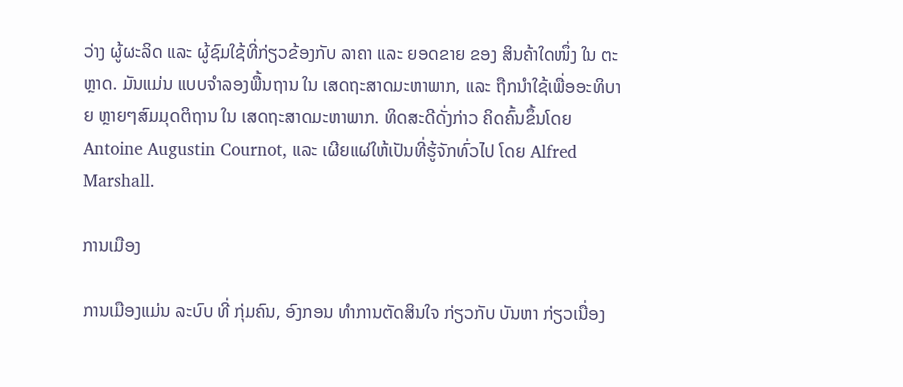ວ່າງ ຜູ້ຜະລິດ ແລະ ຜູ້ຊົມໃຊ້ທີ່ກ່ຽວຂ້ອງກັບ ລາຄາ ແລະ ຍອດຂາຍ ຂອງ ສິນຄ້າໃດໜຶ່ງ ໃນ ຕະຫຼາດ. ມັນແມ່ນ ແບບຈຳລອງພື້ນຖານ ໃນ ເສດຖະສາດມະຫາພາກ, ແລະ ຖືກນຳໃຊ້ເພື່ອອະທິບາຍ ຫຼາຍໆສົມມຸດຕິຖານ ໃນ ເສດຖະສາດມະຫາພາກ. ທິດສະດີດັ່ງກ່າວ ຄິດຄົ້ນຂຶ້ນໂດຍ Antoine Augustin Cournot, ແລະ ເຜີຍແຜ່ໃຫ້ເປັນທີ່ຮູ້ຈັກທົ່ວໄປ ໂດຍ Alfred Marshall.

ການເມືອງ

ການເມືອງແມ່ນ ລະບົບ ທີ່ ກຸ່ມຄົນ, ອົງກອນ ທຳການຕັດສິນໃຈ ກ່ຽວກັບ ບັນຫາ ກ່ຽວເນື່ອງ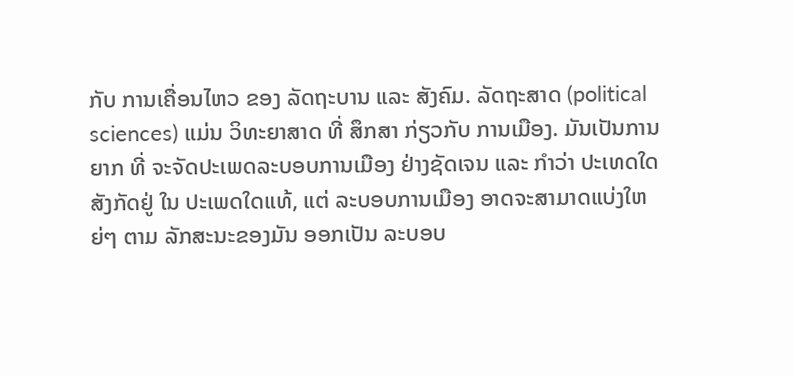ກັບ ການເຄື່ອນໄຫວ ຂອງ ລັດຖະບານ ແລະ ສັງຄົມ. ລັດຖະສາດ (political sciences) ແມ່ນ ວິທະຍາສາດ ທີ່ ສຶກສາ ກ່ຽວກັບ ການເມືອງ. ມັນເປັນການຍາກ ທີ່ ຈະຈັດປະເພດລະບອບການເມືອງ ຢ່າງຊັດເຈນ ແລະ ກຳວ່າ ປະເທດໃດສັງກັດຢູ່ ໃນ ປະເພດໃດແທ້, ແຕ່ ລະບອບການເມືອງ ອາດຈະສາມາດແບ່ງໃຫຍ່ໆ ຕາມ ລັກສະນະຂອງມັນ ອອກເປັນ ລະບອບ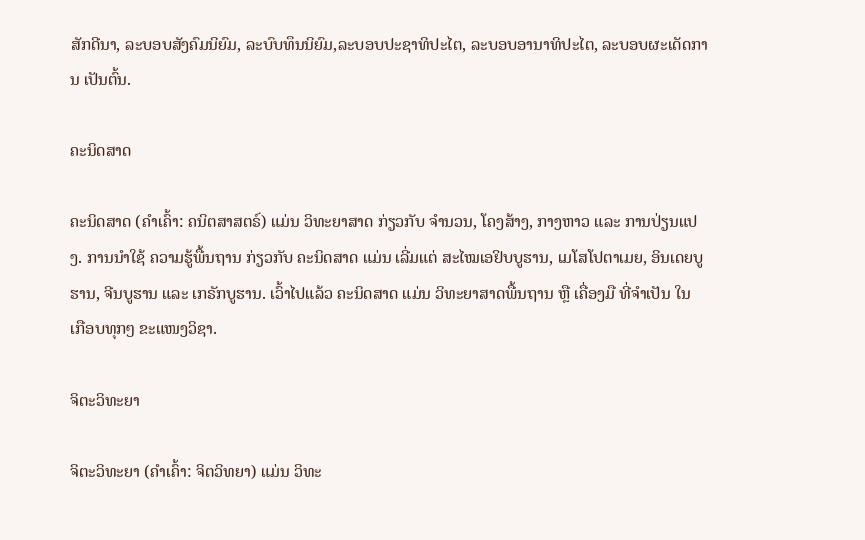ສັກດີນາ, ລະບອບສັງຄົມນິຍົມ, ລະບົບທຶນນິຍົມ,ລະບອບປະຊາທິປະໄຕ, ລະບອບອານາທິປະໄຕ, ລະບອບຜະເດັດການ ເປັນຕົ້ນ.

ຄະນິດສາດ

ຄະນິດສາດ (ຄຳເຄົ້າ: ຄນິຕສາສຕຣ໌) ແມ່ນ ວິທະຍາສາດ ກ່ຽວກັບ ຈຳນວນ, ໂຄງສ້າງ, ກາງຫາວ ແລະ ການປ່ຽນແປງ. ການນຳໃຊ້ ຄວາມຮູ້ພື້ນຖານ ກ່ຽວກັບ ຄະນິດສາດ ແມ່ນ ເລີ່ມແຕ່ ສະໄໝເອຢິບບູຮານ, ເມໂສໂປຕາເມຍ, ອິນເດຍບູຮານ, ຈີນບູຮານ ແລະ ເກຣັກບູຮານ. ເວົ້າໄປແລ້ວ ຄະນິດສາດ ແມ່ນ ວິທະຍາສາດພື້ນຖານ ຫຼື ເຄື່ອງມື ທີ່ຈຳເປັນ ໃນ ເກືອບທຸກໆ ຂະແໜງວິຊາ.

ຈິຕະວິທະຍາ

ຈິຕະວິທະຍາ (ຄຳເຄົ້າ: ຈິຕວິທຍາ) ແມ່ນ ວິທະ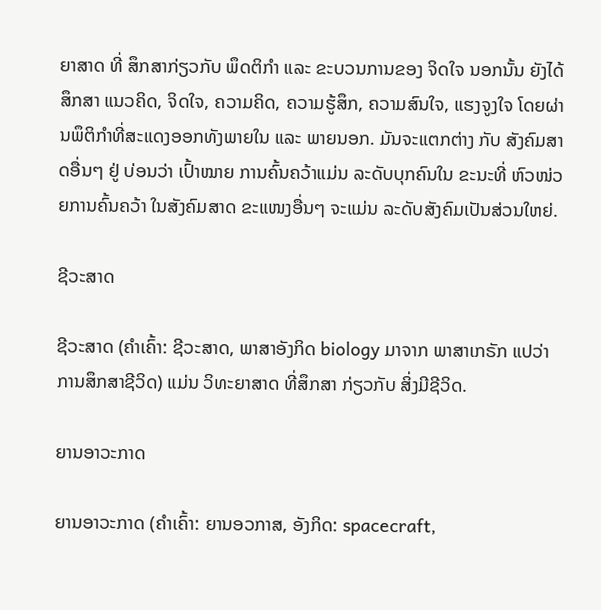ຍາສາດ ທີ່ ສຶກສາກ່ຽວກັບ ພຶດຕິກຳ ແລະ ຂະບວນການຂອງ ຈິດໃຈ ນອກນັ້ນ ຍັງໄດ້ສຶກສາ ແນວຄິດ, ຈິດໃຈ, ຄວາມຄິດ, ຄວາມຮູ້ສຶກ, ຄວາມສົນໃຈ, ແຮງຈູງໃຈ ໂດຍຜ່ານພຶຕິກຳທີ່ສະແດງອອກທັງພາຍໃນ ແລະ ພາຍນອກ. ມັນຈະແຕກຕ່າງ ກັບ ສັງຄົມສາດອື່ນໆ ຢູ່ ບ່ອນວ່າ ເປົ້າໝາຍ ການຄົ້ນຄວ້າແມ່ນ ລະດັບບຸກຄົນໃນ ຂະນະທີ່ ຫົວໜ່ວຍການຄົ້ນຄວ້າ ໃນສັງຄົມສາດ ຂະແໜງອື່ນໆ ຈະແມ່ນ ລະດັບສັງຄົມເປັນສ່ວນໃຫຍ່.

ຊີວະສາດ

ຊີວະສາດ (ຄຳເຄົ້າ: ຊີວະສາດ, ພາສາອັງກິດ biology ມາຈາກ ພາສາເກຣັກ ແປວ່າ ການສຶກສາຊີວິດ) ແມ່ນ ວິທະຍາສາດ ທີ່ສຶກສາ ກ່ຽວກັບ ສິ່ງມີຊີວິດ.

ຍານອາວະກາດ

ຍານອາວະກາດ (ຄຳເຄົ້າ: ຍານອວກາສ, ອັງກິດ: spacecraft,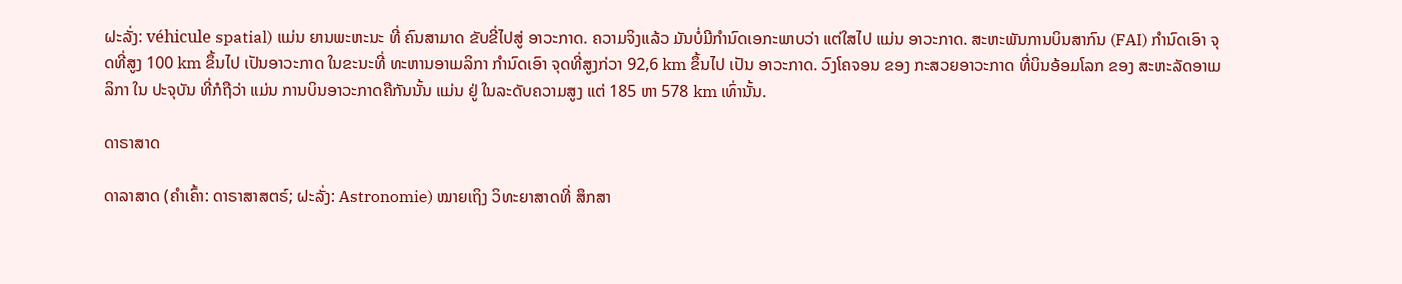ຝະລັ່ງ: véhicule spatial) ແມ່ນ ຍານພະຫະນະ ທີ່ ຄົນສາມາດ ຂັບຂີ່ໄປສູ່ ອາວະກາດ. ຄວາມຈິງແລ້ວ ມັນບໍ່ມີກຳນົດເອກະພາບວ່າ ແຕ່ໃສໄປ ແມ່ນ ອາວະກາດ. ສະຫະພັນການບິນສາກົນ (FAI) ກຳນົດເອົາ ຈຸດທີ່ສູງ 100 km ຂຶ້ນໄປ ເປັນອາວະກາດ ໃນຂະນະທີ່ ທະຫານອາເມລິກາ ກຳນົດເອົາ ຈຸດທີ່ສູງກ່ວາ 92,6 km ຂຶ້ນໄປ ເປັນ ອາວະກາດ. ວົງໂຄຈອນ ຂອງ ກະສວຍອາວະກາດ ທີ່ບິນອ້ອມໂລກ ຂອງ ສະຫະລັດອາເມລິກາ ໃນ ປະຈຸບັນ ທີ່ກໍຖືວ່າ ແມ່ນ ການບິນອາວະກາດຄືກັນນັ້ນ ແມ່ນ ຢູ່ ໃນລະດັບຄວາມສູງ ແຕ່ 185 ຫາ 578 km ເທົ່ານັ້ນ.

ດາຣາສາດ

ດາລາສາດ (ຄຳເຄົ້າ: ດາຣາສາສຕຣ໌; ຝະລັ່ງ: Astronomie) ໝາຍເຖິງ ວິທະຍາສາດທີ່ ສຶກສາ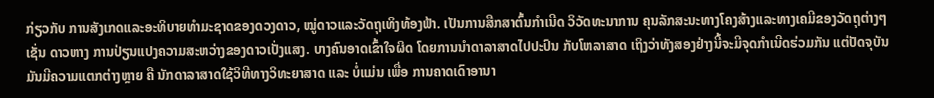ກ່ຽວກັບ ການສັງເກດແລະອະທິບາຍທຳມະຊາດຂອງດວງດາວ, ໝູ່ດາວແລະວັດຖຸເທິງທ້ອງຟ້າ. ເປັນການສືກສາຕົ້ນກຳເນີດ ວິວັດທະນາການ ຄຸນລັກສະນະທາງໂຄງສ້າງແລະທາງເຄມີຂອງວັດຖຸຕ່າງໆ ເຊັ່ນ ດາວຫາງ ການປ່ຽນແປງຄວາມສະຫວ່າງຂອງດາວເປັ່ງແສງ. ບາງຄົນອາດເຂົ້າໃຈຜິດ ໂດຍການນຳດາລາສາດໄປປະປົນ ກັບໂຫລາສາດ ເຖິງວ່າທັງສອງຢ່າງນີ້ຈະມີຈຸດກຳເນີດຮ່ວມກັນ ແຕ່ປັດຈຸບັນມັນມີຄວາມແຕກຕ່າງຫຼາຍ ຄື ນັກດາລາສາດໃຊ້ວິທີທາງວິທະຍາສາດ ແລະ ບໍ່ແມ່ນ ເພື່ອ ການຄາດເດົາອານາ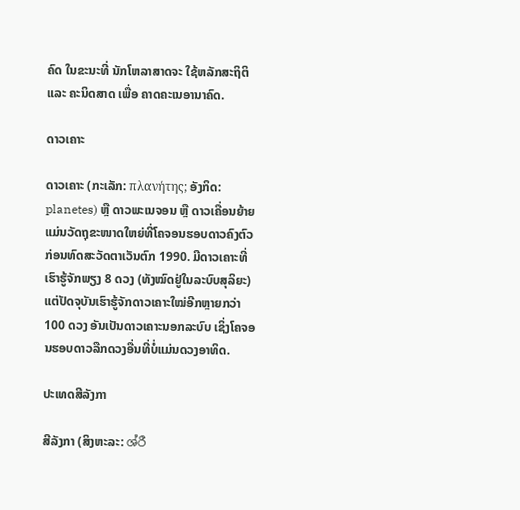ຄົດ ໃນຂະນະທີ່ ນັກໂຫລາສາດຈະ ໃຊ້ຫລັກສະຖິຕິ ແລະ ຄະນິດສາດ ເພື່ອ ຄາດຄະເນອານາຄົດ.

ດາວເຄາະ

ດາວເຄາະ (ກະເລັກ: πλανήτης; ອັງກິດ: planetes) ຫຼື ດາວພະເນຈອນ ຫຼື ດາວເຄື່ອນຍ້າຍ ແມ່ນວັດຖຸຂະໜາດໃຫຍ່ທີ່ໂຄຈອນຮອບດາວຄົງຕົວ ກ່ອນທົດສະວັດຕາເວັນຕົກ 1990. ມີດາວເຄາະທີ່ເຮົາຮູ້ຈັກພຽງ 8 ດວງ (ທັງໝົດຢູ່ໃນລະບົບສຸລິຍະ) ແຕ່ປັດຈຸບັນເຮົາຮູ້ຈັກດາວເຄາະໃໝ່ອີກຫຼາຍກວ່າ 100 ດວງ ອັນເປັນດາວເຄາະນອກລະບົບ ເຊິ່ງໂຄຈອນຮອບດາວລືກດວງອື່ນທີ່ບໍ່ແມ່ນດວງອາທິດ.

ປະເທດສີລັງກາ

ສີລັງກາ (ສິງຫະລະ: ශ්රී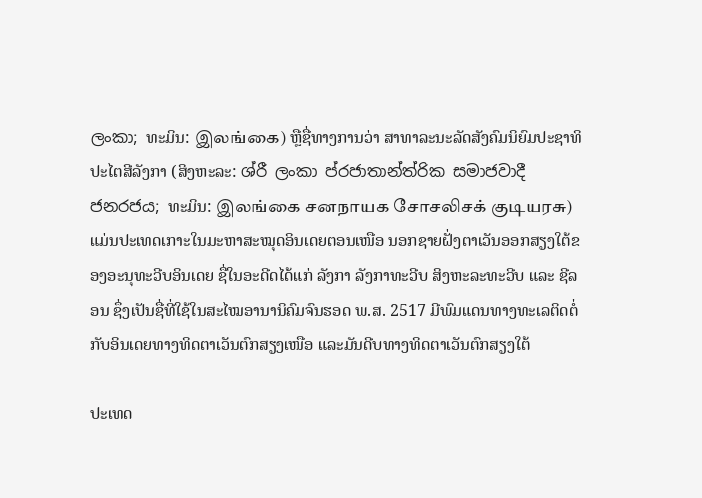ලංකා; ທະມິນ: இலங்கை) ຫຼືຊື່ທາງການວ່າ ສາທາລະນະລັດສັງຄົມນິຍົມປະຊາທິປະໄຕສີລັງກາ (ສິງຫະລະ: ශ්රී ලංකා ප්රජාතාන්ත්රික සමාජවාදී ජනරජය; ທະມິນ: இலங்கை சனநாயக சோசலிசக் குடியரசு) ແມ່ນປະເທດເກາະໃນມະຫາສະໝຸດອິນເດຍຕອນເໜືອ ນອກຊາຍຝັ່ງຕາເວັນອອກສຽງໃຕ້ຂອງອະນຸທະວີບອິນເດຍ ຊື່ໃນອະດີດໄດ້ແກ່ ລັງກາ ລັງກາທະວີບ ສິງຫະລະທະວີບ ແລະ ຊີລອນ ຊຶ່ງເປັນຊື່ທີ່ໃຊ້ໃນສະໄໝອານານິຄົມຈົນຮອດ ພ.ສ. 2517 ມີພົມແດນທາງທະເລຕິດຕໍ່ກັບອິນເດຍທາງທິດຕາເວັນຕົກສຽງເໜືອ ແລະມັນດີບທາງທິດຕາເວັນຕົກສຽງໃຕ້

ປະເທດ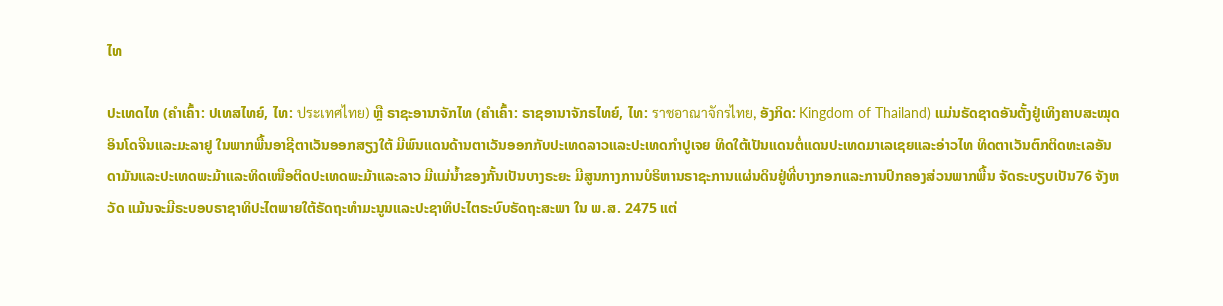ໄທ

ປະເທດໄທ (ຄຳເຄົ້າ: ປເທສໄທຍ໌, ໄທ: ประเทศไทย) ຫຼື ຣາຊະອານາຈັກໄທ (ຄຳເຄົ້າ: ຣາຊອານາຈັກຣໄທຍ໌, ໄທ: ราชอาณาจักรไทย, ອັງກິດ: Kingdom of Thailand) ແມ່ນຣັດຊາດອັນຕັ້ງຢູ່ເທິງຄາບສະໝຸດອິນໂດຈີນແລະມະລາຢູ ໃນພາກພື້ນອາຊີຕາເວັນອອກສຽງໃຕ້ ມີພົນແດນດ້ານຕາເວັນອອກກັບປະເທດລາວແລະປະເທດກຳປູເຈຍ ທິດໃຕ້ເປັນແດນຕໍ່ແດນປະເທດມາເລເຊຍແລະອ່າວໄທ ທິດຕາເວັນຕົກຕິດທະເລອັນດາມັນແລະປະເທດພະມ້າແລະທິດເໜືອຕິດປະເທດພະມ້າແລະລາວ ມີແມ່ນ້ຳຂອງກັ້ນເປັນບາງຣະຍະ ມີສູນກາງການບໍຣິຫານຣາຊະການແຜ່ນດິນຢູ່ທີ່ບາງກອກແລະການປົກຄອງສ່ວນພາກພື້ນ ຈັດຣະບຽບເປັນ76 ຈັງຫວັດ ແມ້ນຈະມີຣະບອບຣາຊາທິປະໄຕພາຍໃຕ້ຣັດຖະທຳມະນູນແລະປະຊາທິປະໄຕຣະບົບຣັດຖະສະພາ ໃນ ພ.ສ. 2475 ແຕ່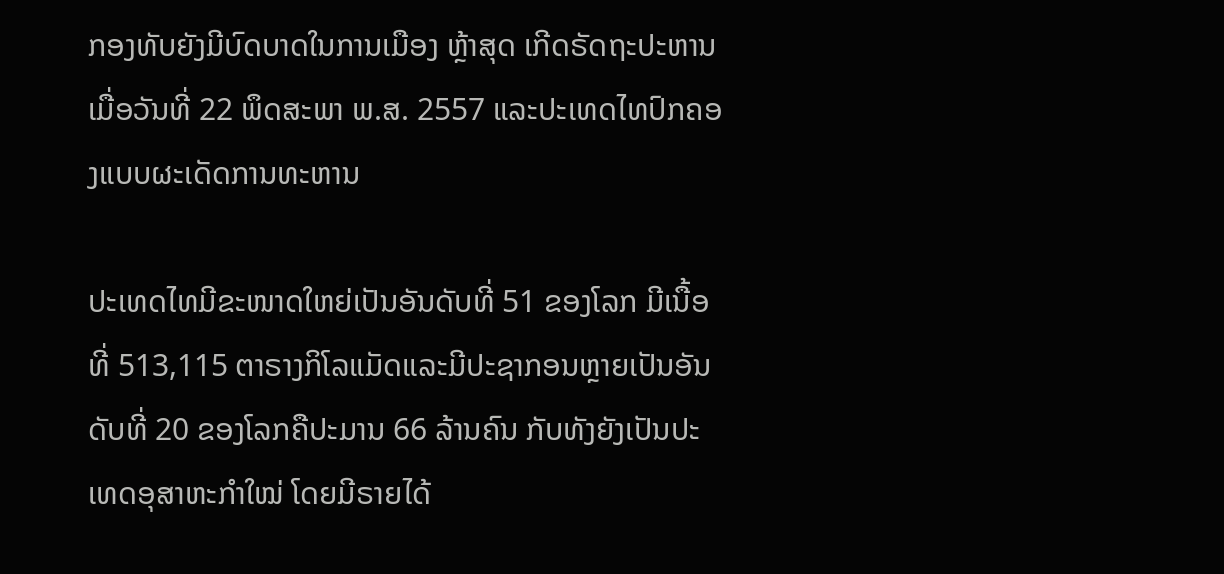ກອງທັບຍັງມີບົດບາດໃນການເມືອງ ຫຼ້າສຸດ ເກີດຣັດຖະປະຫານ ເມື່ອວັນທີ່ 22 ພຶດສະພາ ພ.ສ. 2557 ແລະປະເທດໄທປົກຄອງແບບຜະເດັດການທະຫານ

ປະເທດໄທມີຂະໜາດໃຫຍ່ເປັນອັນດັບທີ່ 51 ຂອງໂລກ ມີເນື້ອທີ່ 513,115 ຕາຣາງກິໂລແມັດແລະມີປະຊາກອນຫຼາຍເປັນອັນດັບທີ່ 20 ຂອງໂລກຄືປະມານ 66 ລ້ານຄົນ ກັບທັງຍັງເປັນປະເທດອຸສາຫະກຳໃໝ່ ໂດຍມີຣາຍໄດ້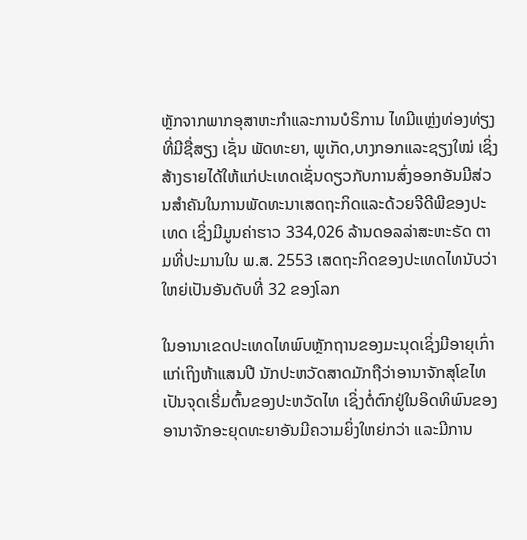ຫຼັກຈາກພາກອຸສາຫະກຳແລະການບໍຣິການ ໄທມີແຫຼ່ງທ່ອງທ່ຽງທີ່ມີຊື່ສຽງ ເຊັ່ນ ພັດທະຍາ, ພູເກັດ,ບາງກອກແລະຊຽງໃໝ່ ເຊິ່ງສ້າງຣາຍໄດ້ໃຫ້ແກ່ປະເທດເຊັ່ນດຽວກັບການສົ່ງອອກອັນມີສ່ວນສຳຄັນໃນການພັດທະນາເສດຖະກິດແລະດ້ວຍຈີດີພີຂອງປະເທດ ເຊິ່ງມີມູນຄ່າຮາວ 334,026 ລ້ານດອລລ່າສະຫະຣັດ ຕາມທີ່ປະມານໃນ ພ.ສ. 2553 ເສດຖະກິດຂອງປະເທດໄທນັບວ່າໃຫຍ່ເປັນອັນດັບທີ່ 32 ຂອງໂລກ

ໃນອານາເຂດປະເທດໄທພົບຫຼັກຖານຂອງມະນຸດເຊິ່ງມີອາຍຸເກົ່າແກ່ເຖິງຫ້າແສນປີ ນັກປະຫວັດສາດມັກຖືວ່າອານາຈັກສຸໂຂໄທເປັນຈຸດເຣີ່ມຕົ້ນຂອງປະຫວັດໄທ ເຊິ່ງຕໍ່ຕົກຢູ່ໃນອິດທິພົນຂອງອານາຈັກອະຍຸດທະຍາອັນມີຄວາມຍິ່ງໃຫຍ່ກວ່າ ແລະມີການ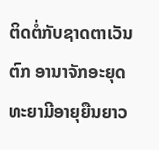ຕິດຕໍ່ກັບຊາດຕາເວັນຕົກ ອານາຈັກອະຍຸດທະຍາມີອາຍຸຍືນຍາວ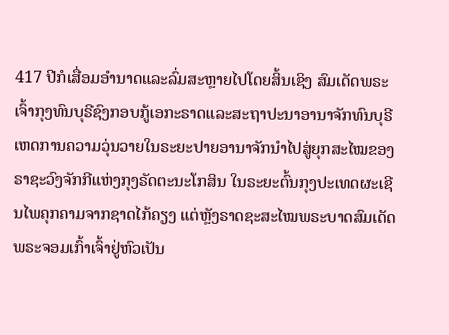417 ປີກໍເສື່ອມອຳນາດແລະລົ່ມສະຫຼາຍໄປໂດຍສິ້ນເຊິງ ສົມເດັດພຣະເຈົ້າກຸງທົນບຸຣີຊົງກອບກູ້ເອກະຣາດແລະສະຖາປະນາອານາຈັກທົນບຸຣີເຫດການຄວາມວຸ່ນວາຍໃນຣະຍະປາຍອານາຈັກນຳໄປສູ່ຍຸກສະໄໝຂອງຣາຊະວົງຈັກກີແຫ່ງກຸງຣັດຕະນະໂກສິນ ໃນຣະຍະຕົ້ນກຸງປະເທດຜະເຊີນໄພຄຸກຄາມຈາກຊາດໄກ້ຄຽງ ແຕ່ຫຼັງຣາດຊະສະໄໝພຣະບາດສົມເດັດພຣະຈອມເກົ້າເຈົ້າຢູ່ຫົວເປັນ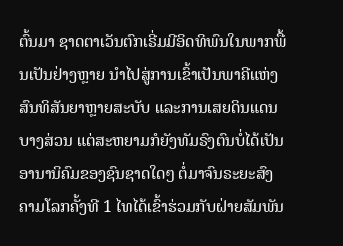ຕົ້ນມາ ຊາດຕາເວັນຕົກເຣີ່ມມີອິດທິພົນໃນພາກພື້ນເປັນຢ່າງຫຼາຍ ນຳໄປສູ່ການເຂົ້າເປັນພາຄີແຫ່ງສົນທິສັນຍາຫຼາຍສະບັບ ແລະການເສຍດິນແດນບາງສ່ວນ ແຕ່ສະຫຍາມກໍຍັງທັມຣົງຕົນບໍ່ໄດ້ເປັນອານານິຄົມຂອງຊົນຊາດໃດໆ ຕໍ່ມາຈົນຣະຍະສົງຄາມໂລກຄັ້ງທີ 1 ໄທໄດ້ເຂົ້າຮ່ວມກັບຝ່າຍສັມພັນ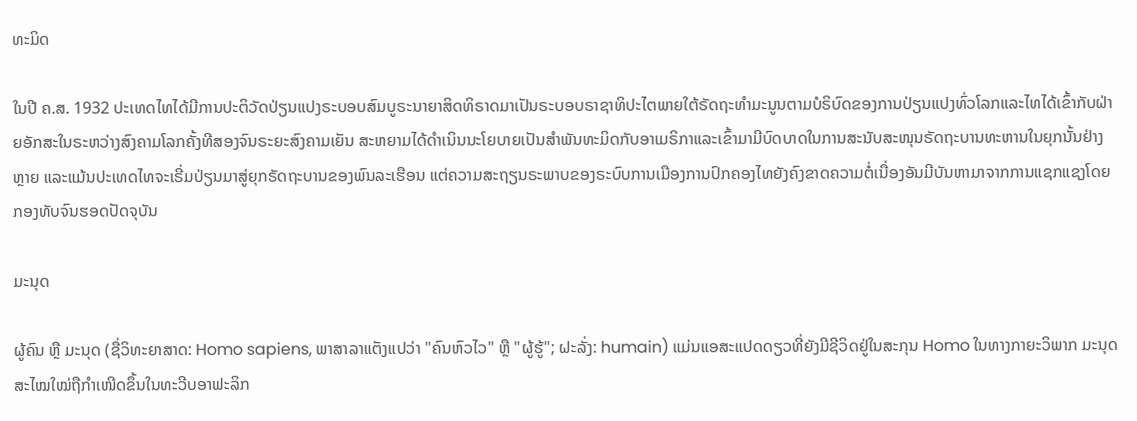ທະມິດ

ໃນປີ ຄ.ສ. 1932 ປະເທດໄທໄດ້ມີການປະຕິວັດປ່ຽນແປງຣະບອບສົມບູຣະນາຍາສິດທິຣາດມາເປັນຣະບອບຣາຊາທິປະໄຕພາຍໃຕ້ຣັດຖະທຳມະນູນຕາມບໍຣິບົດຂອງການປ່ຽນແປງທົ່ວໂລກແລະໄທໄດ້ເຂົ້າກັບຝ່າຍອັກສະໃນຣະຫວ່າງສົງຄາມໂລກຄັ້ງທີສອງຈົນຣະຍະສົງຄາມເຍັນ ສະຫຍາມໄດ້ດຳເນິນນະໂຍບາຍເປັນສຳພັນທະມິດກັບອາເມຣິກາແລະເຂົ້າມາມີບົດບາດໃນການສະນັບສະໜຸນຣັດຖະບານທະຫານໃນຍຸກນັ້ນຢ່າງຫຼາຍ ແລະແມ້ນປະເທດໄທຈະເຣີ່ມປ່ຽນມາສູ່ຍຸກຣັດຖະບານຂອງພົນລະເຮືອນ ແຕ່ຄວາມສະຖຽນຣະພາບຂອງຣະບົບການເມືອງການປົກຄອງໄທຍັງຄົງຂາດຄວາມຕໍ່ເນື່ອງອັນມີບັນຫາມາຈາກການແຊກແຊງໂດຍກອງທັບຈົນຮອດປັດຈຸບັນ

ມະນຸດ

ຜູ້ຄົນ ຫຼື ມະນຸດ (ຊື່ວິທະຍາສາດ: Homo sapiens, ພາສາລາແຕັງແປວ່າ "ຄົນຫົວໄວ" ຫຼື "ຜູ້ຮູ້"; ຝະລັ່ງ: humain) ແມ່ນແອສະແປດດຽວທີ່ຍັງມີຊີວິດຢູ່ໃນສະກຸນ Homo ໃນທາງກາຍະວິພາກ ມະນຸດສະໄໝໃໝ່ຖືກຳເໜີດຂຶ້ນໃນທະວີບອາຟະລິກ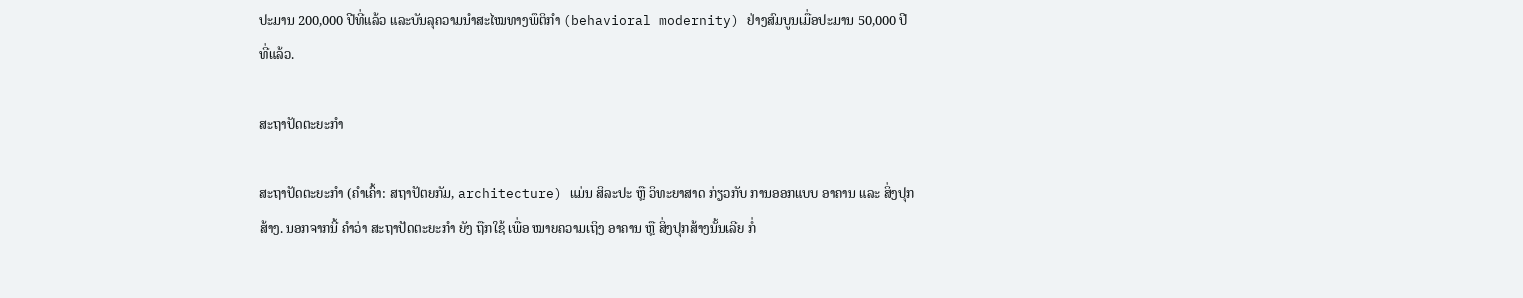ປະມານ 200,000 ປີທີ່ແລ້ວ ແລະບັນລຸຄວາມນຳສະໄໝທາງພຶຕິກຳ (behavioral modernity) ຢ່າງສົມບູນເມື່ອປະມານ 50,000 ປີທີ່ແລ້ວ.

ສະຖາປັດຕະຍະກຳ

ສະຖາປັດຕະຍະກຳ (ຄຳເຄົ້າ: ສຖາປັຕຍກັມ, architecture) ແມ່ນ ສິລະປະ ຫຼື ວິທະຍາສາດ ກ່ຽວກັບ ການອອກແບບ ອາຄານ ແລະ ສິ່ງປຸກສ້າງ. ນອກຈາກນີ້ ຄຳວ່າ ສະຖາປັດຕະຍະກຳ ຍັງ ຖືກໃຊ້ ເພື່ອ ໝາຍຄວາມເຖິງ ອາຄານ ຫຼື ສິ່ງປຸກສ້າງນັ້ນເລີຍ ກໍ່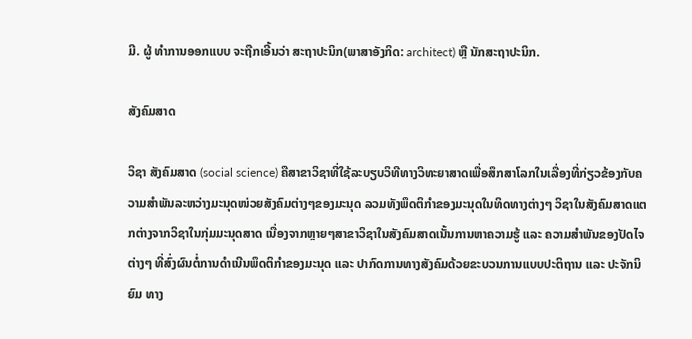ມີ. ຜູ້ ທຳການອອກແບບ ຈະຖືກເອີ້ນວ່າ ສະຖາປະນິກ(ພາສາອັງກິດ: architect) ຫຼື ນັກສະຖາປະນິກ.

ສັງຄົມສາດ

ວິຊາ ສັງຄົມສາດ (social science) ຄືສາຂາວິຊາທີ່ໃຊ້ລະບຽບວິທີທາງວິທະຍາສາດເພື່ອສຶກສາໂລກໃນເລື່ອງທີ່ກ່ຽວຂ້ອງກັບຄວາມສຳພັນລະຫວ່າງມະນຸດໜ່ວຍສັງຄົມຕ່າງໆຂອງມະນຸດ ລວມທັງພຶດຕິກຳຂອງມະນຸດໃນທິດທາງຕ່າງໆ ວິຊາໃນສັງຄົມສາດແຕກຕ່າງຈາກວິຊາໃນກຸ່ມມະນຸດສາດ ເນື່ອງຈາກຫຼາຍໆສາຂາວິຊາໃນສັງຄົມສາດເນັ້ນການຫາຄວາມຮູ້ ແລະ ຄວາມສຳພັນຂອງປັດໄຈຕ່າງໆ ທີ່ສົ່ງຜົນຕໍ່ການດຳເນີນພຶດຕິກຳຂອງມະນຸດ ແລະ ປາກົດການທາງສັງຄົມດ້ວຍຂະບວນການແບບປະຕິຖານ ແລະ ປະຈັກນິຍົມ ທາງ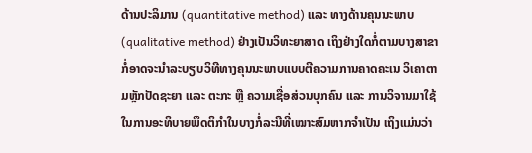ດ້ານປະລິມານ (quantitative method) ແລະ ທາງດ້ານຄຸນນະພາບ (qualitative method) ຢ່າງເປັນວິທະຍາສາດ ເຖິງຢ່າງໃດກໍ່ຕາມບາງສາຂາກໍ່ອາດຈະນຳລະບຽບວິທີທາງຄຸນນະພາບແບບຕີຄວາມການຄາດຄະເນ ວິເຄາຕາມຫຼັກປັດຊະຍາ ແລະ ຕະກະ ຫຼື ຄວາມເຊື່ອສ່ວນບຸກຄົນ ແລະ ການວິຈານມາໃຊ້ໃນການອະທິບາຍພຶດຕິກຳໃນບາງກໍ່ລະນີທີ່ເໝາະສົມຫາກຈຳເປັນ ເຖິງແມ່ນວ່າ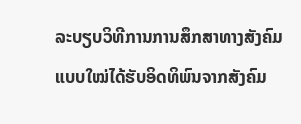ລະບຽບວິທີການການສຶກສາທາງສັງຄົມແບບໃໝ່ໄດ້ຮັບອິດທິພົນຈາກສັງຄົມ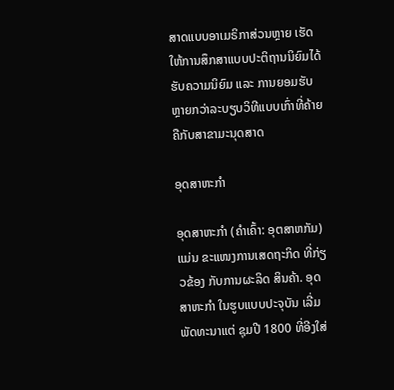ສາດແບບອາເມຣິກາສ່ວນຫຼາຍ ເຮັດໃຫ້ການສຶກສາແບບປະຕິຖານນິຍົມໄດ້ຮັບຄວາມນິຍົມ ແລະ ການຍອມຮັບຫຼາຍກວ່າລະບຽບວິທີແບບເກົ່າທີ່ຄ້າຍຄືກັບສາຂາມະນຸດສາດ

ອຸດສາຫະກຳ

ອຸດສາຫະກຳ (ຄຳເຄົ້າ: ອຸຕສາຫກັມ) ແມ່ນ ຂະແໜງການເສດຖະກິດ ທີ່ກ່ຽວຂ້ອງ ກັບການຜະລິດ ສິນຄ້າ. ອຸດສາຫະກຳ ໃນຮູບແບບປະຈຸບັນ ເລີ່ມພັດທະນາແຕ່ ຊຸມປີ 1800 ທີ່ອີງໃສ່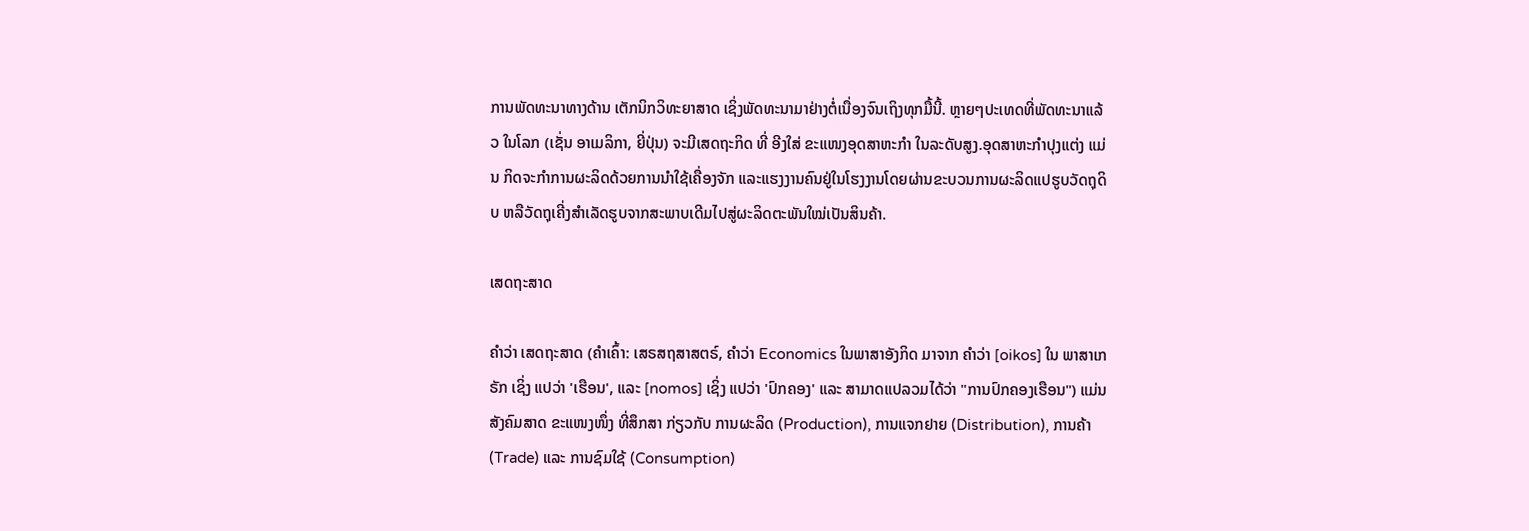ການພັດທະນາທາງດ້ານ ເຕັກນິກວິທະຍາສາດ ເຊິ່ງພັດທະນາມາຢ່າງຕໍ່ເນື່ອງຈົນເຖິງທຸກມື້ນີ້. ຫຼາຍໆປະເທດທີ່ພັດທະນາແລ້ວ ໃນໂລກ (ເຊັ່ນ ອາເມລິກາ, ຍີ່ປຸ່ນ) ຈະມີເສດຖະກິດ ທີ່ ອີງໃສ່ ຂະແໜງອຸດສາຫະກໍາ ໃນລະດັບສູງ.ອຸດສາຫະກຳປຸງແຕ່ງ ແມ່ນ ກິດຈະກຳການຜະລິດດ້ວຍການນຳໃຊ້ເຄື່ອງຈັກ ແລະແຮງງານຄົນຢູ່ໃນໂຮງງານໂດຍຜ່ານຂະບວນການຜະລິດແປຮູບວັດຖຸດິບ ຫລືວັດຖຸເຄີ່ງສຳເລັດຮູບຈາກສະພາບເດີມໄປສູ່ຜະລິດຕະພັນໃໝ່ເປັນສິນຄ້າ.

ເສດຖະສາດ

ຄຳວ່າ ເສດຖະສາດ (ຄຳເຄົ້າ: ເສຣສຖສາສຕຣ໌, ຄຳວ່າ Economics ໃນພາສາອັງກິດ ມາຈາກ ຄຳວ່າ [oikos] ໃນ ພາສາເກຣັກ ເຊິ່ງ ແປວ່າ 'ເຮືອນ', ແລະ [nomos] ເຊິ່ງ ແປວ່າ 'ປົກຄອງ' ແລະ ສາມາດແປລວມໄດ້ວ່າ "ການປົກຄອງເຮືອນ") ແມ່ນ ສັງຄົມສາດ ຂະແໜງໜຶ່ງ ທີ່ສຶກສາ ກ່ຽວກັບ ການຜະລິດ (Production), ການແຈກຢາຍ (Distribution), ການຄ້າ (Trade) ແລະ ການຊົມໃຊ້ (Consumption)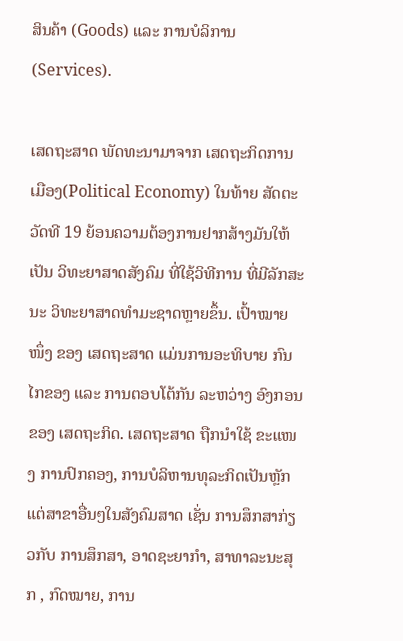ສິນຄ້າ (Goods) ແລະ ການບໍລິການ (Services).

ເສດຖະສາດ ພັດທະນາມາຈາກ ເສດຖະກິດການເມືອງ(Political Economy) ໃນທ້າຍ ສັດຕະວັດທີ 19 ຍ້ອນຄວາມຕ້ອງການຢາກສ້າງມັນໃຫ້ເປັນ ວິທະຍາສາດສັງຄົມ ທີ່ໃຊ້ວິທີການ ທີ່ມີລັກສະນະ ວິທະຍາສາດທຳມະຊາດຫຼາຍຂຶ້ນ. ເປົ້າໝາຍໜຶ່ງ ຂອງ ເສດຖະສາດ ແມ່ນການອະທິບາຍ ກົນໄກຂອງ ແລະ ການຕອບໂຕ້ກັນ ລະຫວ່າງ ອົງກອນ ຂອງ ເສດຖະກິດ. ເສດຖະສາດ ຖືກນຳໃຊ້ ຂະແໜງ ການປົກຄອງ, ການບໍລິຫານທຸລະກິດເປັນຫຼັກ ແຕ່ສາຂາອື່ນໆໃນສັງຄົມສາດ ເຊັ່ນ ການສຶກສາກ່ຽວກັບ ການສຶກສາ, ອາດຊະຍາກຳ, ສາທາລະນະສຸກ , ກົດໝາຍ, ການ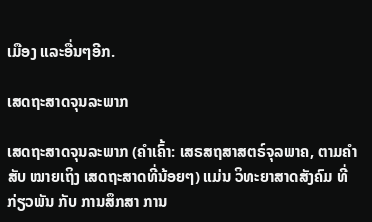ເມືອງ ແລະອື່ນໆອີກ.

ເສດຖະສາດຈຸນລະພາກ

ເສດຖະສາດຈຸນລະພາກ (ຄຳເຄົ້າ: ເສຣສຖສາສຕຣ໌ຈຸລພາຄ, ຕາມຄຳສັບ ໝາຍເຖິງ ເສດຖະສາດທີ່ນ້ອຍໆ) ແມ່ນ ວິທະຍາສາດສັງຄົມ ທີ່ ກ່ຽວພັນ ກັບ ການສຶກສາ ການ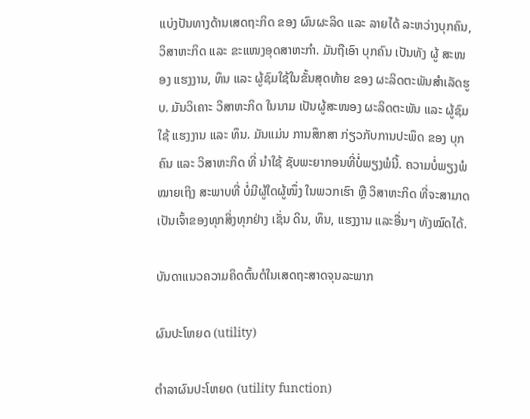ແບ່ງປັນທາງດ້ານເສດຖະກິດ ຂອງ ຜົນຜະລິດ ແລະ ລາຍໄດ້ ລະຫວ່າງບຸກຄົນ, ວິສາຫະກິດ ແລະ ຂະແໜງອຸດສາຫະກຳ. ມັນຖືເອົາ ບຸກຄົນ ເປັນທັງ ຜູ້ ສະໜອງ ແຮງງານ, ທຶນ ແລະ ຜູ້ຊົມໃຊ້ໃນຂັ້ນສຸດທ້າຍ ຂອງ ຜະລິດຕະພັນສຳເລັດຮູບ. ມັນວິເຄາະ ວິສາຫະກິດ ໃນນາມ ເປັນຜູ້ສະໜອງ ຜະລິດຕະພັນ ແລະ ຜູ້ຊົມໃຊ້ ແຮງງານ ແລະ ທຶນ. ມັນແມ່ນ ການສຶກສາ ກ່ຽວກັບການປະພຶດ ຂອງ ບຸກຄົນ ແລະ ວິສາຫະກິດ ທີ່ ນຳໃຊ້ ຊັບພະຍາກອນທີ່ບໍ່ພຽງພໍນີ້. ຄວາມບໍ່ພຽງພໍ ໝາຍເຖິງ ສະພາບທີ່ ບໍ່ມີຜູ້ໃດຜູ້ໜຶ່ງ ໃນພວກເຮົາ ຫຼື ວິສາຫະກິດ ທີ່ຈະສາມາດ ເປັນເຈົ້າຂອງທຸກສິ່ງທຸກຢ່າງ ເຊັ່ນ ດິນ, ທຶນ, ແຮງງານ ແລະອື່ນໆ ທັງໝົດໄດ້.

ບັນດາແນວຄວາມຄິດຕົ້ນຕໍໃນເສດຖະສາດຈຸນລະພາກ

ຜົນປະໂຫຍດ (utility)

ຕຳລາຜົນປະໂຫຍດ (utility function)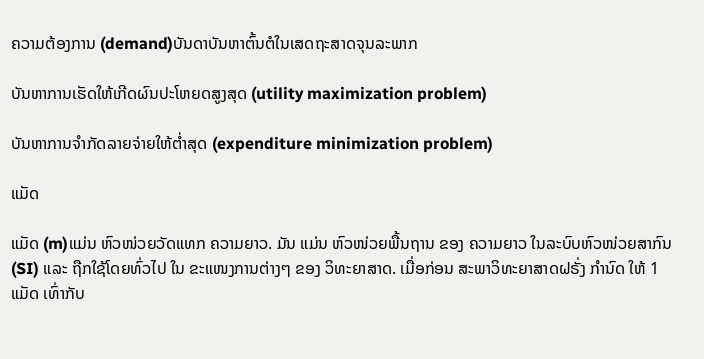ຄວາມຕ້ອງການ (demand)ບັນດາບັນຫາຕົ້ນຕໍໃນເສດຖະສາດຈຸນລະພາກ

ບັນຫາການເຮັດໃຫ້ເກີດຜົນປະໂຫຍດສູງສຸດ (utility maximization problem)

ບັນຫາການຈຳກັດລາຍຈ່າຍໃຫ້ຕໍ່າສຸດ (expenditure minimization problem)

ແມັດ

ແມັດ (m)ແມ່ນ ຫົວໜ່ວຍວັດແທກ ຄວາມຍາວ. ມັນ ແມ່ນ ຫົວໜ່ວຍພື້ນຖານ ຂອງ ຄວາມຍາວ ໃນລະບົບຫົວໜ່ວຍສາກົນ(SI) ແລະ ຖືກໃຊ້ໂດຍທົ່ວໄປ ໃນ ຂະແໜງການຕ່າງໆ ຂອງ ວິທະຍາສາດ. ເມື່ອກ່ອນ ສະພາວິທະຍາສາດຝຣັ່ງ ກຳນົດ ໃຫ້ 1 ແມັດ ເທົ່າກັບ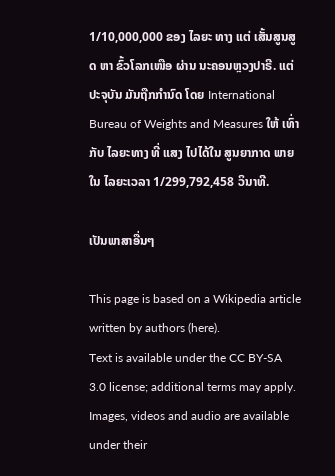1/10,000,000 ຂອງ ໄລຍະ ທາງ ແຕ່ ເສັ້ນສູນສູດ ຫາ ຂົ້ວໂລກເໜືອ ຜ່ານ ນະຄອນຫຼວງປາຣີ. ແຕ່ ປະຈຸບັນ ມັນຖືກກຳນົດ ໂດຍ International Bureau of Weights and Measures ໃຫ້ ເທົ່າກັບ ໄລຍະທາງ ທີ່ ແສງ ໄປໄດ້ໃນ ສູນຍາກາດ ພາຍໃນ ໄລຍະເວລາ 1/299,792,458 ວິນາທີ.

ເປັນພາສາອື່ນໆ

This page is based on a Wikipedia article written by authors (here).
Text is available under the CC BY-SA 3.0 license; additional terms may apply.
Images, videos and audio are available under their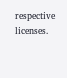respective licenses.